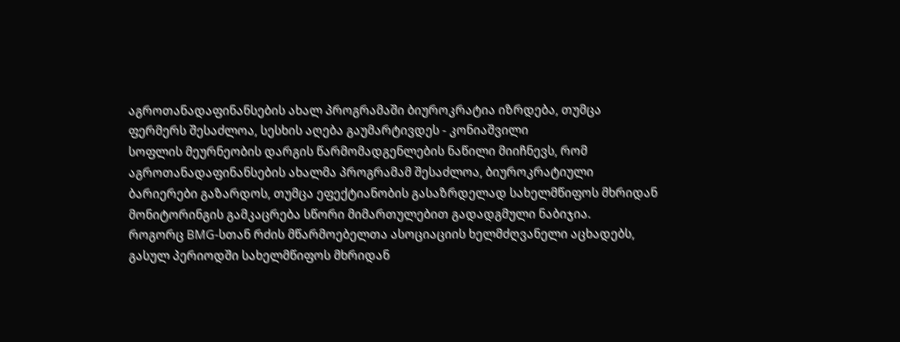აგროთანადაფინანსების ახალ პროგრამაში ბიუროკრატია იზრდება, თუმცა ფერმერს შესაძლოა, სესხის აღება გაუმარტივდეს - კონიაშვილი
სოფლის მეურნეობის დარგის წარმომადგენლების ნაწილი მიიჩნევს, რომ აგროთანადაფინანსების ახალმა პროგრამამ შესაძლოა, ბიუროკრატიული ბარიერები გაზარდოს, თუმცა ეფექტიანობის გასაზრდელად სახელმწიფოს მხრიდან მონიტორინგის გამკაცრება სწორი მიმართულებით გადადგმული ნაბიჯია.
როგორც BMG‑სთან რძის მწარმოებელთა ასოციაციის ხელმძღვანელი აცხადებს, გასულ პერიოდში სახელმწიფოს მხრიდან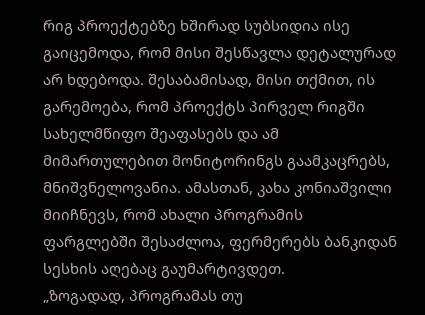რიგ პროექტებზე ხშირად სუბსიდია ისე გაიცემოდა, რომ მისი შესწავლა დეტალურად არ ხდებოდა. შესაბამისად, მისი თქმით, ის გარემოება, რომ პროექტს პირველ რიგში სახელმწიფო შეაფასებს და ამ მიმართულებით მონიტორინგს გაამკაცრებს, მნიშვნელოვანია. ამასთან, კახა კონიაშვილი მიიჩნევს, რომ ახალი პროგრამის ფარგლებში შესაძლოა, ფერმერებს ბანკიდან სესხის აღებაც გაუმარტივდეთ.
„ზოგადად, პროგრამას თუ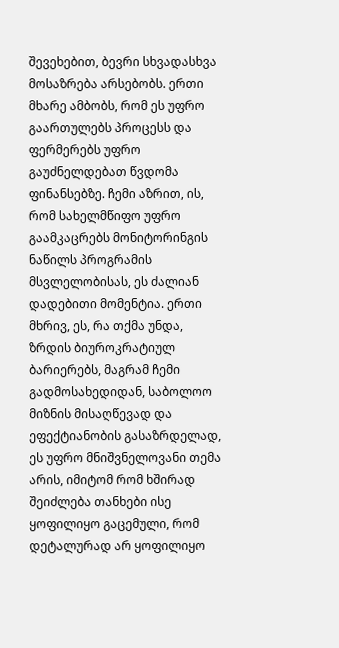შევეხებით, ბევრი სხვადასხვა მოსაზრება არსებობს. ერთი მხარე ამბობს, რომ ეს უფრო გაართულებს პროცესს და ფერმერებს უფრო გაუძნელდებათ წვდომა ფინანსებზე. ჩემი აზრით, ის, რომ სახელმწიფო უფრო გაამკაცრებს მონიტორინგის ნაწილს პროგრამის მსვლელობისას, ეს ძალიან დადებითი მომენტია. ერთი მხრივ, ეს, რა თქმა უნდა, ზრდის ბიუროკრატიულ ბარიერებს, მაგრამ ჩემი გადმოსახედიდან, საბოლოო მიზნის მისაღწევად და ეფექტიანობის გასაზრდელად, ეს უფრო მნიშვნელოვანი თემა არის, იმიტომ რომ ხშირად შეიძლება თანხები ისე ყოფილიყო გაცემული, რომ დეტალურად არ ყოფილიყო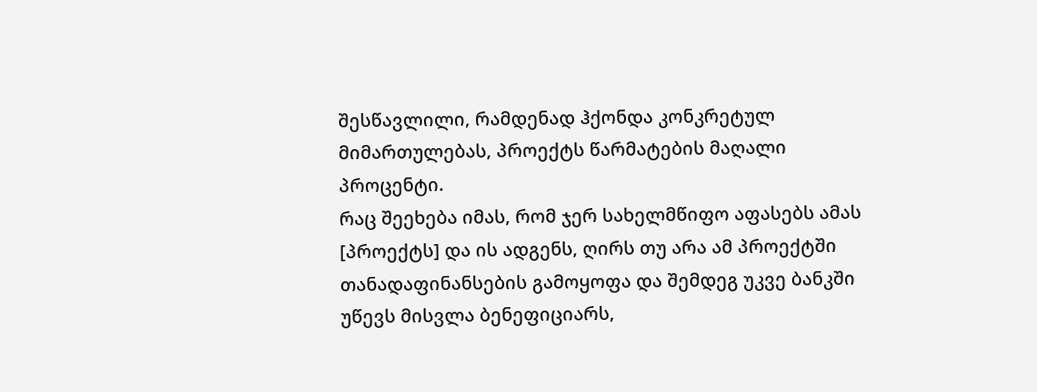შესწავლილი, რამდენად ჰქონდა კონკრეტულ მიმართულებას, პროექტს წარმატების მაღალი პროცენტი.
რაც შეეხება იმას, რომ ჯერ სახელმწიფო აფასებს ამას [პროექტს] და ის ადგენს, ღირს თუ არა ამ პროექტში თანადაფინანსების გამოყოფა და შემდეგ უკვე ბანკში უწევს მისვლა ბენეფიციარს,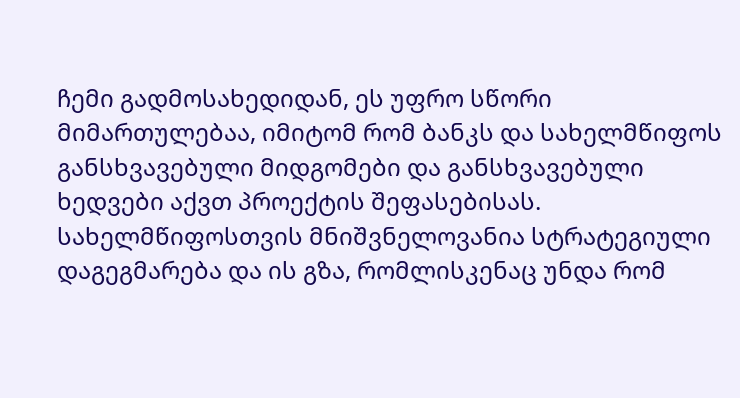ჩემი გადმოსახედიდან, ეს უფრო სწორი მიმართულებაა, იმიტომ რომ ბანკს და სახელმწიფოს განსხვავებული მიდგომები და განსხვავებული ხედვები აქვთ პროექტის შეფასებისას. სახელმწიფოსთვის მნიშვნელოვანია სტრატეგიული დაგეგმარება და ის გზა, რომლისკენაც უნდა რომ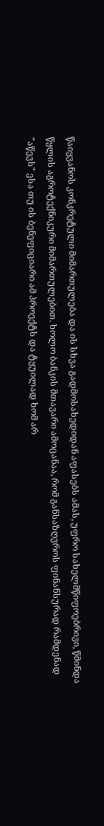წაიყვანოს კონკრეტული მიმართულება და ის სხვა გადმოსახედიდან აფასებს ამას, უფრო სახელმწიფოებრივი, წმინდა წყლის აგროტექნიკური მიმართულებით. ხოლო ბანკის მთავარი ამოცანაა, რომ განსაზღვროს ფინანსურად რამდენად "აწევს" ესა თუ ის ბენეფიციარი ამ პროექტს და ტყუილად ხომ არ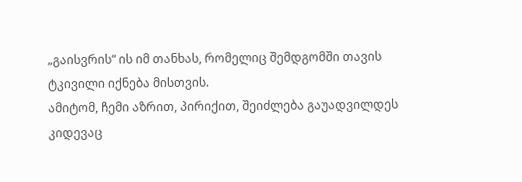„გაისვრის“ ის იმ თანხას, რომელიც შემდგომში თავის ტკივილი იქნება მისთვის.
ამიტომ, ჩემი აზრით, პირიქით, შეიძლება გაუადვილდეს კიდევაც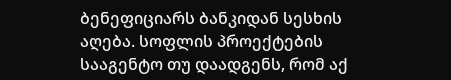ბენეფიციარს ბანკიდან სესხის აღება. სოფლის პროექტების სააგენტო თუ დაადგენს, რომ აქ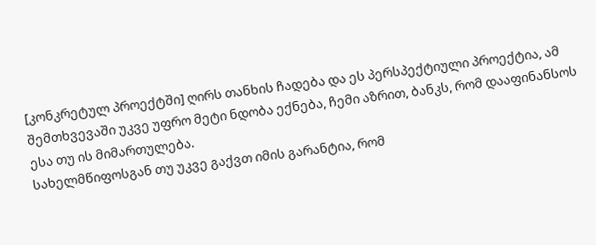[კონკრეტულ პროექტში] ღირს თანხის ჩადება და ეს პერსპექტიული პროექტია, ამ შემთხვევაში უკვე უფრო მეტი ნდობა ექნება, ჩემი აზრით, ბანკს, რომ დააფინანსოს ესა თუ ის მიმართულება.
სახელმწიფოსგან თუ უკვე გაქვთ იმის გარანტია, რომ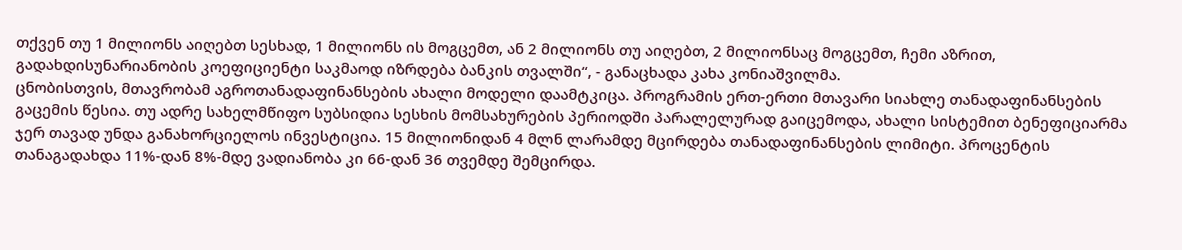თქვენ თუ 1 მილიონს აიღებთ სესხად, 1 მილიონს ის მოგცემთ, ან 2 მილიონს თუ აიღებთ, 2 მილიონსაც მოგცემთ, ჩემი აზრით, გადახდისუნარიანობის კოეფიციენტი საკმაოდ იზრდება ბანკის თვალში“, - განაცხადა კახა კონიაშვილმა.
ცნობისთვის, მთავრობამ აგროთანადაფინანსების ახალი მოდელი დაამტკიცა. პროგრამის ერთ-ერთი მთავარი სიახლე თანადაფინანსების გაცემის წესია. თუ ადრე სახელმწიფო სუბსიდია სესხის მომსახურების პერიოდში პარალელურად გაიცემოდა, ახალი სისტემით ბენეფიციარმა ჯერ თავად უნდა განახორციელოს ინვესტიცია. 15 მილიონიდან 4 მლნ ლარამდე მცირდება თანადაფინანსების ლიმიტი. პროცენტის თანაგადახდა 11%-დან 8%-მდე ვადიანობა კი 66-დან 36 თვემდე შემცირდა.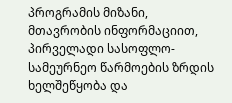პროგრამის მიზანი, მთავრობის ინფორმაციით, პირველადი სასოფლო-სამეურნეო წარმოების ზრდის ხელშეწყობა და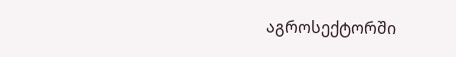აგროსექტორში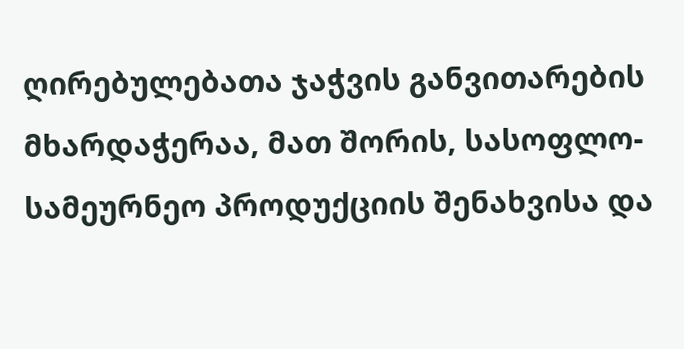ღირებულებათა ჯაჭვის განვითარების მხარდაჭერაა, მათ შორის, სასოფლო-სამეურნეო პროდუქციის შენახვისა და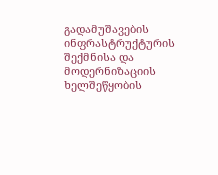გადამუშავების ინფრასტრუქტურის შექმნისა და მოდერნიზაციის ხელშეწყობის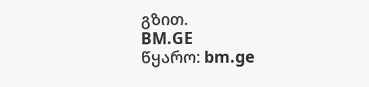გზით.
BM.GE
წყარო: bm.ge